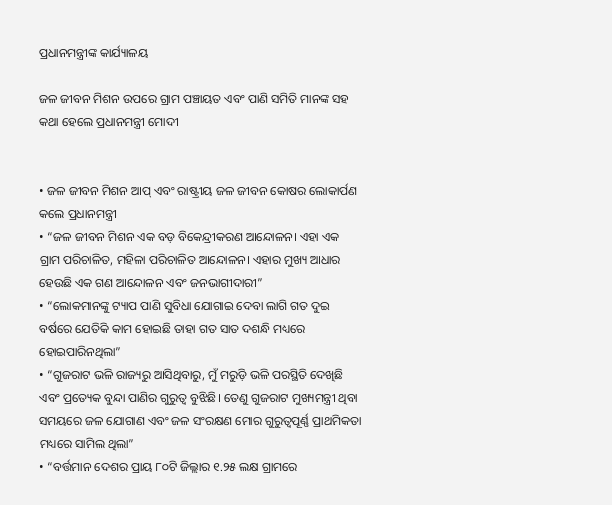ପ୍ରଧାନମନ୍ତ୍ରୀଙ୍କ କାର୍ଯ୍ୟାଳୟ

ଜଳ ଜୀବନ ମିଶନ ଉପରେ ଗ୍ରାମ ପଞ୍ଚାୟତ ଏବଂ ପାଣି ସମିତି ମାନଙ୍କ ସହ କଥା ହେଲେ ପ୍ରଧାନମନ୍ତ୍ରୀ ମୋଦୀ


• ଜଳ ଜୀବନ ମିଶନ ଆପ୍ ଏବଂ ରାଷ୍ଟ୍ରୀୟ ଜଳ ଜୀବନ କୋଷର ଲୋକାର୍ପଣ କଲେ ପ୍ରଧାନମନ୍ତ୍ରୀ
• “ଜଳ ଜୀବନ ମିଶନ ଏକ ବଡ଼ ବିକେନ୍ଦ୍ରୀକରଣ ଆନ୍ଦୋଳନ। ଏହା ଏକ ଗ୍ରାମ ପରିଚାଳିତ, ମହିଳା ପରିଚାଳିତ ଆନ୍ଦୋଳନ। ଏହାର ମୁଖ୍ୟ ଆଧାର ହେଉଛି ଏକ ଗଣ ଆନ୍ଦୋଳନ ଏବଂ ଜନଭାଗୀଦାରୀ”
• “ଲୋକମାନଙ୍କୁ ଟ୍ୟାପ ପାଣି ସୁବିଧା ଯୋଗାଇ ଦେବା ଲାଗି ଗତ ଦୁଇ ବର୍ଷରେ ଯେତିକି କାମ ହୋଇଛି ତାହା ଗତ ସାତ ଦଶନ୍ଧି ମଧ୍ୟରେ ହୋଇପାରିନଥିଲା”
• “ଗୁଜରାଟ ଭଳି ରାଜ୍ୟରୁ ଆସିଥିବାରୁ, ମୁଁ ମରୁଡ଼ି ଭଳି ପରସ୍ଥିତି ଦେଖିଛି ଏବଂ ପ୍ରତ୍ୟେକ ବୁନ୍ଦା ପାଣିର ଗୁରୁତ୍ବ ବୁଝିଛି। ତେଣୁ ଗୁଜରାଟ ମୁଖ୍ୟମନ୍ତ୍ରୀ ଥିବା ସମୟରେ ଜଳ ଯୋଗାଣ ଏବଂ ଜଳ ସଂରକ୍ଷଣ ମୋର ଗୁରୁତ୍ବପୂର୍ଣ୍ଣ ପ୍ରାଥମିକତା ମଧ୍ୟରେ ସାମିଲ ଥିଲା”
• “ବର୍ତ୍ତମାନ ଦେଶର ପ୍ରାୟ ୮୦ଟି ଜିଲ୍ଲାର ୧.୨୫ ଲକ୍ଷ ଗ୍ରାମର‍େ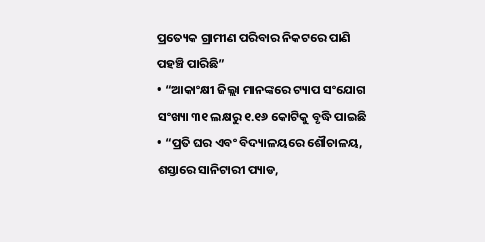ପ୍ରତ୍ୟେକ ଗ୍ରାମୀଣ ପରିବାର ନିକଟରେ ପାଣି ପହଞ୍ଚି ପାରିଛି”
• “ଆକାଂକ୍ଷୀ ଜିଲ୍ଲା ମାନଙ୍କରେ ଟ୍ୟାପ ସଂଯୋଗ ସଂଖ୍ୟା ୩୧ ଲକ୍ଷରୁ ୧.୧୬ କୋଟିକୁ ବୃଦ୍ଧି ପାଇଛି
• “ପ୍ରତି ଘର ଏବଂ ବିଦ୍ୟାଳୟରେ ଶୌଚାଳୟ, ଶସ୍ତାରେ ସାନିଟାରୀ ପ୍ୟାଡ,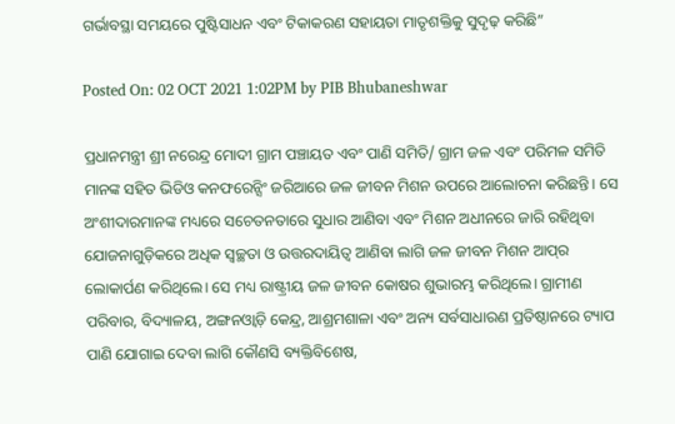ଗର୍ଭାବସ୍ଥା ସମୟରେ ପୁଷ୍ଟିସାଧନ ଏବଂ ଟିକାକରଣ ସହାୟତା ମାତୃଶକ୍ତିକୁ ସୁଦୃଢ଼ କରିଛି”

Posted On: 02 OCT 2021 1:02PM by PIB Bhubaneshwar

ପ୍ରଧାନମନ୍ତ୍ରୀ ଶ୍ରୀ ନରେନ୍ଦ୍ର ମୋଦୀ ଗ୍ରାମ ପଞ୍ଚାୟତ ଏବଂ ପାଣି ସମିତି/ ଗ୍ରାମ ଜଳ ଏବଂ ପରିମଳ ସମିତି ମାନଙ୍କ ସହିତ ଭିଡିଓ କନଫରେନ୍ସିଂ ଜରିଆରେ ଜଳ ଜୀବନ ମିଶନ ଉପରେ ଆଲୋଚନା କରିଛନ୍ତି। ସେ ଅଂଶୀଦାରମାନଙ୍କ ମଧ୍ୟରେ ସଚେତନତାରେ ସୁଧାର ଆଣିବା ଏବଂ ମିଶନ ଅଧୀନରେ ଜାରି ରହିଥିବା ଯୋଜନାଗୁଡ଼ିକରେ ଅଧିକ ସ୍ବଚ୍ଛତା ଓ ଉତ୍ତରଦାୟିତ୍ବ ଆଣିବା ଲାଗି ଜଳ ଜୀବନ ମିଶନ ଆପ୍‌ର ଲୋକାର୍ପଣ କରିଥିଲେ। ସେ ମଧ୍ୟ ରାଷ୍ଟ୍ରୀୟ ଜଳ ଜୀବନ କୋଷର ଶୁଭାରମ୍ଭ କରିଥିଲେ। ଗ୍ରାମୀଣ ପରିବାର, ବିଦ୍ୟାଳୟ, ଅଙ୍ଗନଓ୍ବାଡ଼ି କେନ୍ଦ୍ର, ଆଶ୍ରମଶାଳା ଏବଂ ଅନ୍ୟ ସର୍ବସାଧାରଣ ପ୍ରତିଷ୍ଠାନରେ ଟ୍ୟାପ ପାଣି ଯୋଗାଇ ଦେବା ଲାଗି କୌଣସି ବ୍ୟକ୍ତିବିଶେଷ,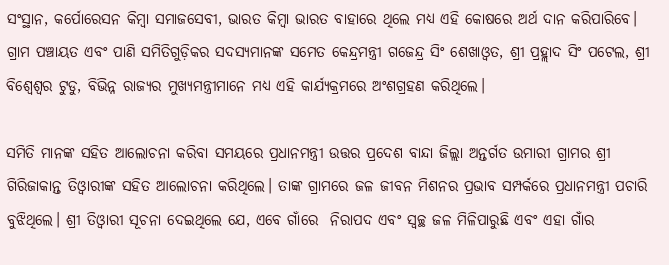ସଂସ୍ଥାନ, କର୍ପୋରେସନ କିମ୍ବା ସମାଜସେବୀ, ଭାରତ କିମ୍ବା ଭାରତ ବାହାରେ ଥିଲେ ମଧ୍ୟ ଏହି କୋଷରେ ଅର୍ଥ ଦାନ କରିପାରିବେ। ଗ୍ରାମ ପଞ୍ଚାୟତ ଏବଂ ପାଣି ସମିତିଗୁଡ଼ିକର ସଦସ୍ୟମାନଙ୍କ ସମେତ କେନ୍ଦ୍ରମନ୍ତ୍ରୀ ଗଜେନ୍ଦ୍ର ସିଂ ଶେଖାଓ୍ବତ, ଶ୍ରୀ ପ୍ରହ୍ଲାଦ ସିଂ ପଟେଲ, ଶ୍ରୀ ବିଶ୍ବେଶ୍ବର ଟୁଡୁ, ବିଭିନ୍ନ ରାଜ୍ୟର ମୁଖ୍ୟମନ୍ତ୍ରୀମାନେ ମଧ୍ୟ ଏହି କାର୍ଯ୍ୟକ୍ରମରେ ଅଂଶଗ୍ରହଣ କରିଥିଲେ।

ସମିତି ମାନଙ୍କ ସହିତ ଆଲୋଚନା କରିବା ସମୟରେ ପ୍ରଧାନମନ୍ତ୍ରୀ ଉତ୍ତର ପ୍ରଦେଶ ବାନ୍ଦା ଜିଲ୍ଲା ଅନ୍ତର୍ଗତ ଉମାରୀ ଗ୍ରାମର ଶ୍ରୀ ଗିରିଜାକାନ୍ତ ତିଓ୍ବାରୀଙ୍କ ସହିତ ଆଲୋଚନା କରିଥିଲେ। ତାଙ୍କ ଗ୍ରାମରେ ଜଳ ଜୀବନ ମିଶନର ପ୍ରଭାବ ସମ୍ପର୍କରେ ପ୍ରଧାନମନ୍ତ୍ରୀ ପଚାରି ବୁଝିଥିଲେ। ଶ୍ରୀ ତିଓ୍ବାରୀ ସୂଚନା ଦେଇଥିଲେ ଯେ, ଏବେ ଗାଁରେ  ନିରାପଦ ଏବଂ ସ୍ବଚ୍ଛ ଜଳ ମିଳିପାରୁଛି ଏବଂ ଏହା ଗାଁର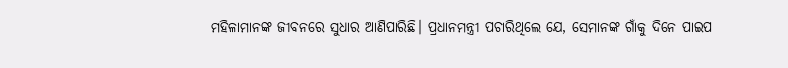ମହିଳାମାନଙ୍କ ଜୀବନରେ ସୁଧାର ଆଣିପାରିଛି। ପ୍ରଧାନମନ୍ତ୍ରୀ ପଚାରିଥିଲେ ଯେ, ସେମାନଙ୍କ ଗାଁକୁ ଦିନେ ପାଇପ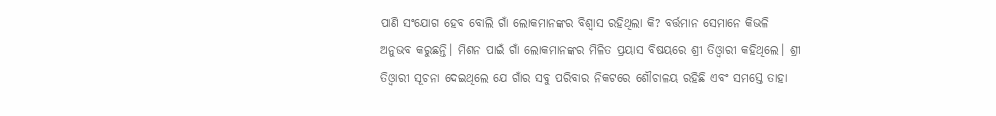ପାଣି ସଂଯୋଗ ହେବ ବୋଲି ଗାଁ ଲୋକମାନଙ୍କର ବିଶ୍ବାସ ରହିଥିଲା କି? ବର୍ତ୍ତମାନ ସେମାନେ କିଭଳି ଅନୁଭବ କରୁଛନ୍ତି। ମିଶନ ପାଇଁ ଗାଁ ଲୋକମାନଙ୍କର ମିଳିତ ପ୍ରୟାସ ବିଷୟରେ ଶ୍ରୀ ତିଓ୍ବାରୀ କହିଥିଲେ। ଶ୍ରୀ ତିଓ୍ବାରୀ ସୂଚନା ଦେଇଥିଲେ ଯେ ଗାଁର ସବୁ ପରିବାର ନିକଟରେ ଶୌଚାଳୟ ରହିଛି ଏବଂ ସମସ୍ତେ ତାହା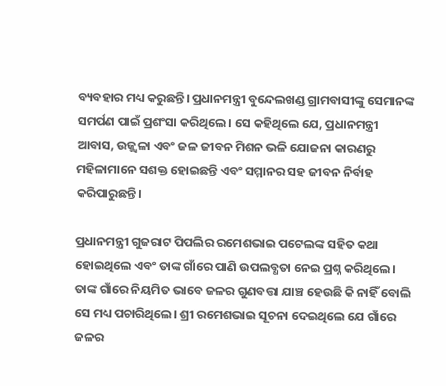ବ୍ୟବହାର ମଧ୍ୟ କରୁଛନ୍ତି। ପ୍ରଧାନମନ୍ତ୍ରୀ ବୁନ୍ଦେଲଖଣ୍ଡ ଗ୍ରାମବାସୀଙ୍କୁ ସେମାନଙ୍କ ସମର୍ପଣ ପାଇଁ ପ୍ରଶଂସା କରିଥିଲେ। ସେ କହିଥିଲେ ଯେ, ପ୍ରଧାନମନ୍ତ୍ରୀ ଆବାସ, ଉଜ୍ଜ୍ବଳା ଏବଂ ଜଳ ଜୀବନ ମିଶନ ଭଳି ଯୋଜନା କାରଣରୁ ମହିଳାମାନେ ସଶକ୍ତ ହୋଇଛନ୍ତି ଏବଂ ସମ୍ମାନର ସହ ଜୀବନ ନିର୍ବାହ କରିପାରୁଛନ୍ତି।

ପ୍ରଧାନମନ୍ତ୍ରୀ ଗୁଜରାଟ ପିପଲିର ରମେଶଭାଇ ପଟେଲଙ୍କ ସହିତ କଥା ହୋଇଥିଲେ ଏବଂ ତାଙ୍କ ଗାଁରେ ପାଣି ଉପଲବ୍ଧତା ନେଇ ପ୍ରଶ୍ନ କରିଥିଲେ। ତାଙ୍କ ଗାଁରେ ନିୟମିତ ଭାବେ ଜଳର ଗୁଣବତ୍ତା ଯାଞ୍ଚ ହେଉଛି କି ନାହିଁ ବୋଲି ସେ ମଧ୍ୟ ପଚାରିଥିଲେ। ଶ୍ରୀ ରମେଶଭାଇ ସୂଚନା ଦେଇଥିଲେ ଯେ ଗାଁରେ ଜଳର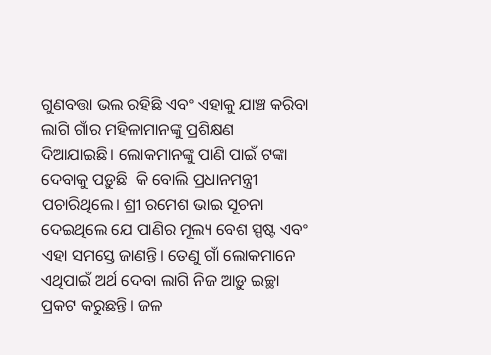ଗୁଣବତ୍ତା ଭଲ ରହିଛି ଏବଂ ଏହାକୁ ଯାଞ୍ଚ କରିବା ଲାଗି ଗାଁର ମହିଳାମାନଙ୍କୁ ପ୍ରଶିକ୍ଷଣ ଦିଆଯାଇଛି। ଲୋକମାନଙ୍କୁ ପାଣି ପାଇଁ ଟଙ୍କା ଦେବାକୁ ପଡ଼ୁଛି  କି ବୋଲି ପ୍ରଧାନମନ୍ତ୍ରୀ ପଚାରିଥିଲେ। ଶ୍ରୀ ରମେଶ ଭାଇ ସୂଚନା ଦେଇଥିଲେ ଯେ ପାଣିର ମୂଲ୍ୟ ବେଶ ସ୍ପଷ୍ଟ ଏବଂ ଏହା ସମସ୍ତେ ଜାଣନ୍ତି। ତେଣୁ ଗାଁ ଲୋକମାନେ ଏଥିପାଇଁ ଅର୍ଥ ଦେବା ଲାଗି ନିଜ ଆଡ଼ୁ ଇଚ୍ଛା ପ୍ରକଟ କରୁଛନ୍ତି। ଜଳ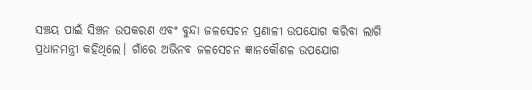ସଞ୍ଚୟ ପାଇଁ ସିଞ୍ଚନ ଉପକରଣ ଏବଂ ବୁନ୍ଦା ଜଳସେଚନ ପ୍ରଣାଳୀ ଉପଯୋଗ କରିବା ଲାଗି ପ୍ରଧାନମନ୍ତ୍ରୀ କହିଥିଲେ। ଗାଁରେ ଅଭିନବ ଜଳସେଚନ ଜ୍ଞାନକୌଶଳ ଉପଯୋଗ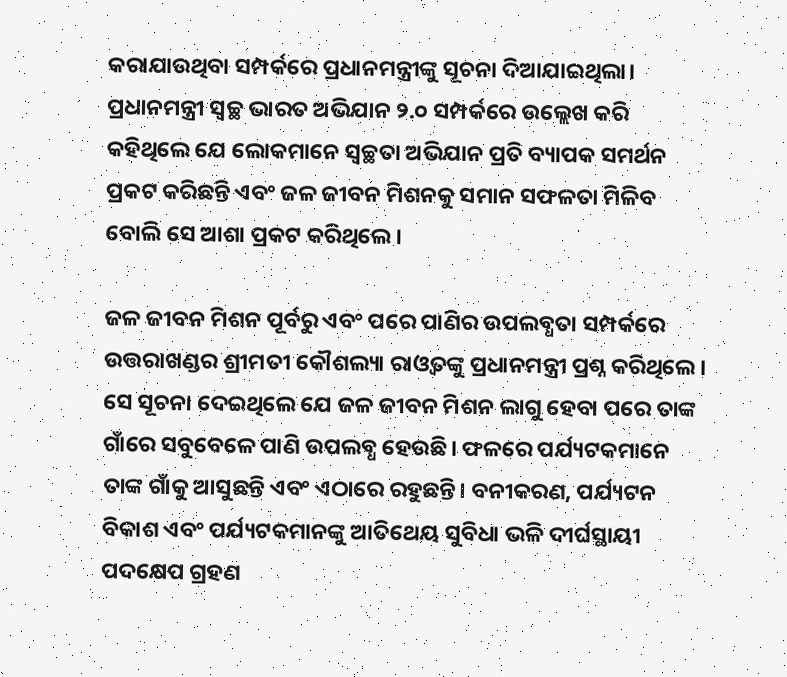କରାଯାଉଥିବା ସମ୍ପର୍କରେ ପ୍ରଧାନମନ୍ତ୍ରୀଙ୍କୁ ସୂଚନା ଦିଆଯାଇଥିଲା। ପ୍ରଧାନମନ୍ତ୍ରୀ ସ୍ବଚ୍ଛ ଭାରତ ଅଭିଯାନ ୨.୦ ସମ୍ପର୍କରେ ଉଲ୍ଲେଖ କରି କହିଥିଲେ ଯେ ଲୋକମାନେ ସ୍ବଚ୍ଛତା ଅଭିଯାନ ପ୍ରତି ବ୍ୟାପକ ସମର୍ଥନ ପ୍ରକଟ କରିଛନ୍ତି ଏବଂ ଜଳ ଜୀବନ ମିଶନକୁ ସମାନ ସଫଳତା ମିଳିବ ବୋଲି ସେ ଆଶା ପ୍ରକଟ କରିଥିଲେ।

ଜଳ ଜୀବନ ମିଶନ ପୂର୍ବରୁ ଏବଂ ପରେ ପାଣିର ଉପଲବ୍ଧତା ସମ୍ପର୍କରେ ଉତ୍ତରାଖଣ୍ଡର ଶ୍ରୀମତୀ କୌଶଲ୍ୟା ରାଓ୍ବତଙ୍କୁ ପ୍ରଧାନମନ୍ତ୍ରୀ ପ୍ରଶ୍ନ କରିଥିଲେ। ସେ ସୂଚନା ଦେଇଥିଲେ ଯେ ଜଳ ଜୀବନ ମିଶନ ଲାଗୁ ହେବା ପରେ ତାଙ୍କ ଗାଁରେ ସବୁବେଳେ ପାଣି ଉପଲବ୍ଧ ହେଉଛି। ଫଳରେ ପର୍ଯ୍ୟଟକମାନେ ତାଙ୍କ ଗାଁକୁ ଆସୁଛନ୍ତି ଏବଂ ଏଠାରେ ରହୁଛନ୍ତି। ବନୀକରଣ, ପର୍ଯ୍ୟଟନ ବିକାଶ ଏବଂ ପର୍ଯ୍ୟଟକମାନଙ୍କୁ ଆତିଥେୟ ସୁବିଧା ଭଳି ଦୀର୍ଘସ୍ଥାୟୀ ପଦକ୍ଷେପ ଗ୍ରହଣ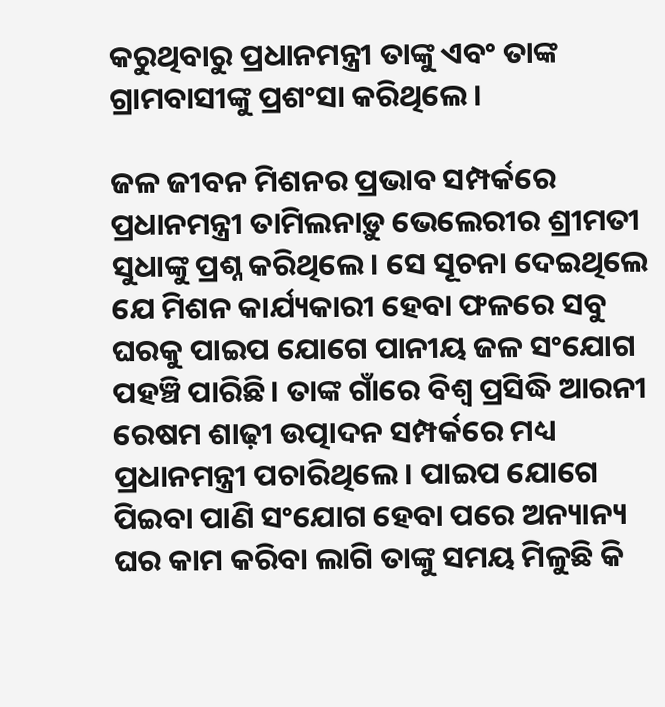କରୁଥିବାରୁ ପ୍ରଧାନମନ୍ତ୍ରୀ ତାଙ୍କୁ ଏବଂ ତାଙ୍କ ଗ୍ରାମବାସୀଙ୍କୁ ପ୍ରଶଂସା କରିଥିଲେ।

ଜଳ ଜୀବନ ମିଶନର ପ୍ରଭାବ ସମ୍ପର୍କରେ ପ୍ରଧାନମନ୍ତ୍ରୀ ତାମିଲନାଡ଼ୁ ଭେଲେରୀର ଶ୍ରୀମତୀ ସୁଧାଙ୍କୁ ପ୍ରଶ୍ନ କରିଥିଲେ। ସେ ସୂଚନା ଦେଇଥିଲେ ଯେ ମିଶନ କାର୍ଯ୍ୟକାରୀ ହେବା ଫଳରେ ସବୁ ଘରକୁ ପାଇପ ଯୋଗେ ପାନୀୟ ଜଳ ସଂଯୋଗ ପହଞ୍ଚି ପାରିଛି। ତାଙ୍କ ଗାଁରେ ବିଶ୍ବ ପ୍ରସିଦ୍ଧି ଆରନୀ ରେଷମ ଶାଢ଼ୀ ଉତ୍ପାଦନ ସମ୍ପର୍କରେ ମଧ୍ୟ ପ୍ରଧାନମନ୍ତ୍ରୀ ପଚାରିଥିଲେ। ପାଇପ ଯୋଗେ ପିଇବା ପାଣି ସଂଯୋଗ ହେବା ପରେ ଅନ୍ୟାନ୍ୟ ଘର କାମ କରିବା ଲାଗି ତାଙ୍କୁ ସମୟ ମିଳୁଛି କି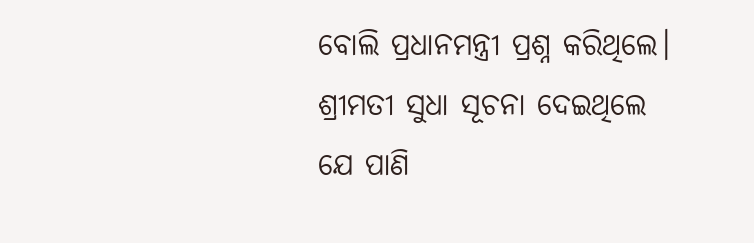ବୋଲି ପ୍ରଧାନମନ୍ତ୍ରୀ ପ୍ରଶ୍ନ କରିଥିଲେ। ଶ୍ରୀମତୀ ସୁଧା ସୂଚନା ଦେଇଥିଲେ ଯେ ପାଣି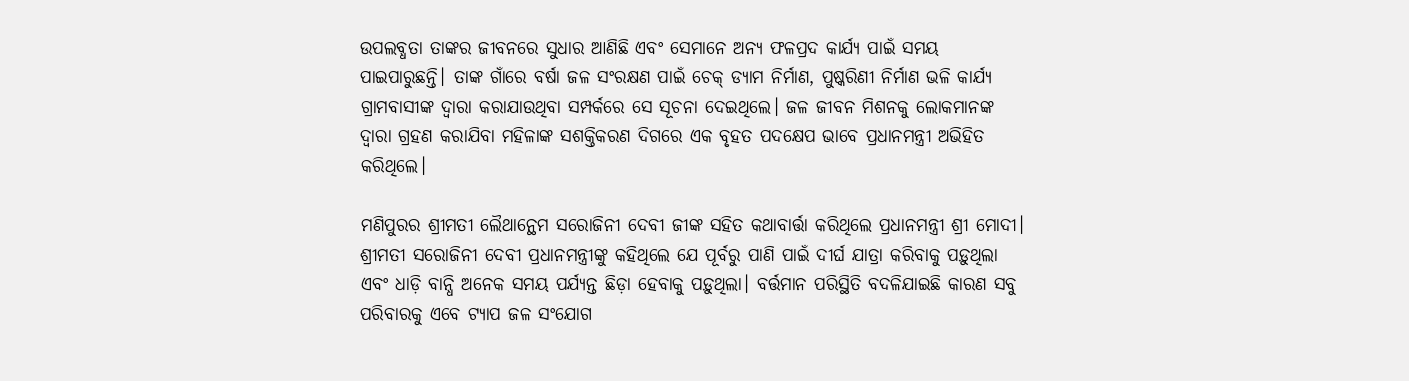ଉପଲବ୍ଧତା ତାଙ୍କର ଜୀବନରେ ସୁଧାର ଆଣିଛି ଏବଂ ସେମାନେ ଅନ୍ୟ ଫଳପ୍ରଦ କାର୍ଯ୍ୟ ପାଇଁ ସମୟ ପାଇପାରୁଛନ୍ତି। ତାଙ୍କ ଗାଁରେ ବର୍ଷା ଜଳ ସଂରକ୍ଷଣ ପାଇଁ ଚେକ୍ ଡ୍ୟାମ ନିର୍ମାଣ, ପୁଷ୍କରିଣୀ ନିର୍ମାଣ ଭଳି କାର୍ଯ୍ୟ ଗ୍ରାମବାସୀଙ୍କ ଦ୍ବାରା କରାଯାଉଥିବା ସମ୍ପର୍କରେ ସେ ସୂଚନା ଦେଇଥିଲେ। ଜଳ ଜୀବନ ମିଶନକୁ ଲୋକମାନଙ୍କ ଦ୍ବାରା ଗ୍ରହଣ କରାଯିବା ମହିଳାଙ୍କ ସଶକ୍ତିକରଣ ଦିଗରେ ଏକ ବୃହତ ପଦକ୍ଷେପ ଭାବେ ପ୍ରଧାନମନ୍ତ୍ରୀ ଅଭିହିତ କରିଥିଲେ।

ମଣିପୁରର ଶ୍ରୀମତୀ ଲୈଥାନ୍ଥେମ ସରୋଜିନୀ ଦେବୀ ଜୀଙ୍କ ସହିତ କଥାବାର୍ତ୍ତା କରିଥିଲେ ପ୍ରଧାନମନ୍ତ୍ରୀ ଶ୍ରୀ ମୋଦୀ। ଶ୍ରୀମତୀ ସରୋଜିନୀ ଦେବୀ ପ୍ରଧାନମନ୍ତ୍ରୀଙ୍କୁ କହିଥିଲେ ଯେ ପୂର୍ବରୁ ପାଣି ପାଇଁ ଦୀର୍ଘ ଯାତ୍ରା କରିବାକୁ ପଡ଼ୁଥିଲା ଏବଂ ଧାଡ଼ି ବାନ୍ଧି ଅନେକ ସମୟ ପର୍ଯ୍ୟନ୍ତ ଛିଡ଼ା ହେବାକୁ ପଡ଼ୁଥିଲା। ବର୍ତ୍ତମାନ ପରିସ୍ଥିତି ବଦଳିଯାଇଛି କାରଣ ସବୁ ପରିବାରକୁ ଏବେ ଟ୍ୟାପ ଜଳ ସଂଯୋଗ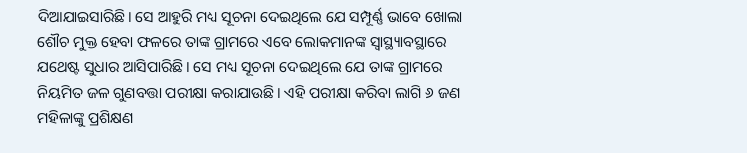ଦିଆଯାଇସାରିଛି। ସେ ଆହୁରି ମଧ୍ୟ ସୂଚନା ଦେଇଥିଲେ ଯେ ସମ୍ପୂର୍ଣ୍ଣ ଭାବେ ଖୋଲା ଶୌଚ ମୁକ୍ତ ହେବା ଫଳରେ ତାଙ୍କ ଗ୍ରାମରେ ଏବେ ଲୋକମାନଙ୍କ ସ୍ବାସ୍ଥ୍ୟାବସ୍ଥାରେ ଯଥେଷ୍ଟ ସୁଧାର ଆସିପାରିଛି। ସେ ମଧ୍ୟ ସୂଚନା ଦେଇଥିଲେ ଯେ ତାଙ୍କ ଗ୍ରାମରେ ନିୟମିତ ଜଳ ଗୁଣବତ୍ତା ପରୀକ୍ଷା କରାଯାଉଛି। ଏହି ପରୀକ୍ଷା କରିବା ଲାଗି ୬ ଜଣ ମହିଳାଙ୍କୁ ପ୍ରଶିକ୍ଷଣ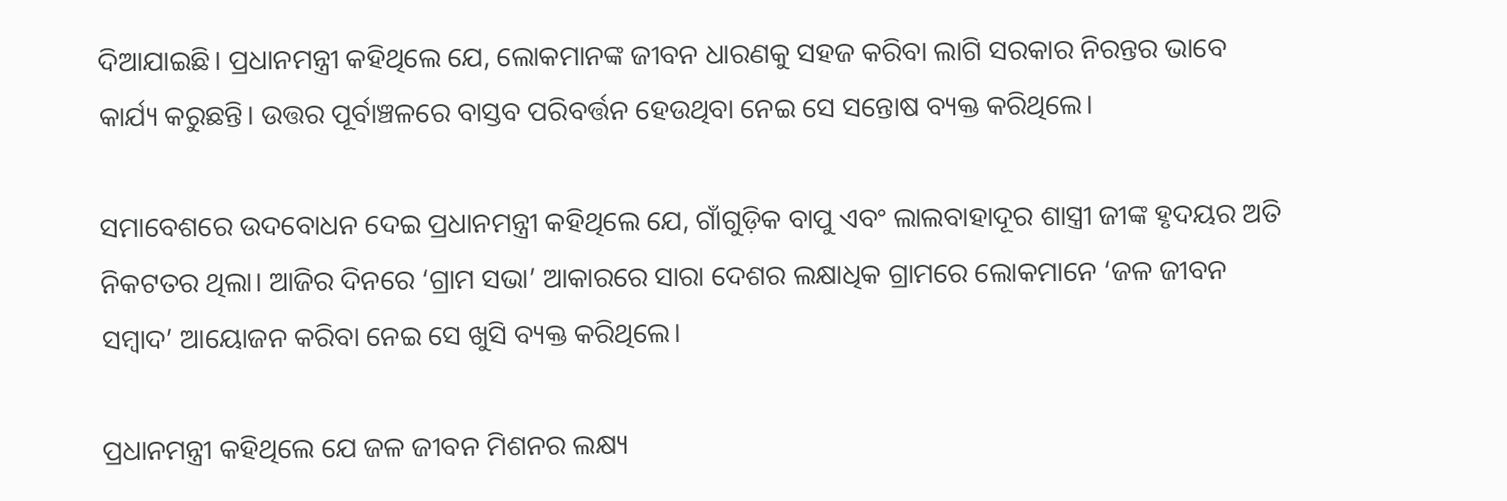ଦିଆଯାଇଛି। ପ୍ରଧାନମନ୍ତ୍ରୀ କହିଥିଲେ ଯେ, ଲୋକମାନଙ୍କ ଜୀବନ ଧାରଣକୁ ସହଜ କରିବା ଲାଗି ସରକାର ନିରନ୍ତର ଭାବେ କାର୍ଯ୍ୟ କରୁଛନ୍ତି। ଉତ୍ତର ପୂର୍ବାଞ୍ଚଳରେ ବାସ୍ତବ ପରିବର୍ତ୍ତନ ହେଉଥିବା ନେଇ ସେ ସନ୍ତୋଷ ବ୍ୟକ୍ତ କରିଥିଲେ।

ସମାବେଶରେ ଉଦବୋଧନ ଦେଇ ପ୍ରଧାନମନ୍ତ୍ରୀ କହିଥିଲେ ଯେ, ଗାଁଗୁଡ଼ିକ ବାପୁ ଏବଂ ଲାଲବାହାଦୂର ଶାସ୍ତ୍ରୀ ଜୀଙ୍କ ହୃଦୟର ଅତି ନିକଟତର ଥିଲା। ଆଜିର ଦିନରେ ‘ଗ୍ରାମ ସଭା’ ଆକାରରେ ସାରା ଦେଶର ଲକ୍ଷାଧିକ ଗ୍ରାମରେ ଲୋକମାନେ ‘ଜଳ ଜୀବନ ସମ୍ବାଦ’ ଆୟୋଜନ କରିବା ନେଇ ସେ ଖୁସି ବ୍ୟକ୍ତ କରିଥିଲେ।

ପ୍ରଧାନମନ୍ତ୍ରୀ କହିଥିଲେ ଯେ ଜଳ ଜୀବନ ମିଶନର ଲକ୍ଷ୍ୟ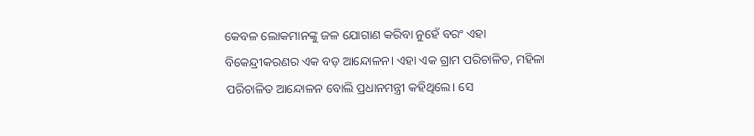କେବଳ ଲୋକମାନଙ୍କୁ ଜଳ ଯୋଗାଣ କରିବା ନୁହେଁ ବରଂ ଏହା ବିକେନ୍ଦ୍ରୀକରଣର ଏକ ବଡ଼ ଆନ୍ଦୋଳନ। ଏହା ଏକ ଗ୍ରାମ ପରିଚାଳିତ, ମହିଳା ପରିଚାଳିତ ଆନ୍ଦୋଳନ ବୋଲି ପ୍ରଧାନମନ୍ତ୍ରୀ କହିଥିଲେ। ସେ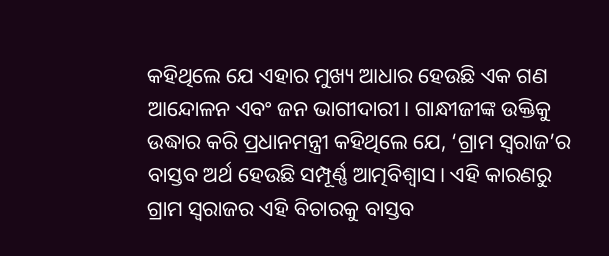କହିଥିଲେ ଯେ ଏହାର ମୁଖ୍ୟ ଆଧାର ହେଉଛି ଏକ ଗଣ ଆନ୍ଦୋଳନ ଏବଂ ଜନ ଭାଗୀଦାରୀ। ଗାନ୍ଧୀଜୀଙ୍କ ଉକ୍ତିକୁ ଉଦ୍ଧାର କରି ପ୍ରଧାନମନ୍ତ୍ରୀ କହିଥିଲେ ଯେ, ‘ଗ୍ରାମ ସ୍ବରାଜ’ର ବାସ୍ତବ ଅର୍ଥ ହେଉଛି ସମ୍ପୂର୍ଣ୍ଣ ଆତ୍ମବିଶ୍ବାସ। ଏହି କାରଣରୁ ଗ୍ରାମ ସ୍ବରାଜର ଏହି ବିଚାରକୁ ବାସ୍ତବ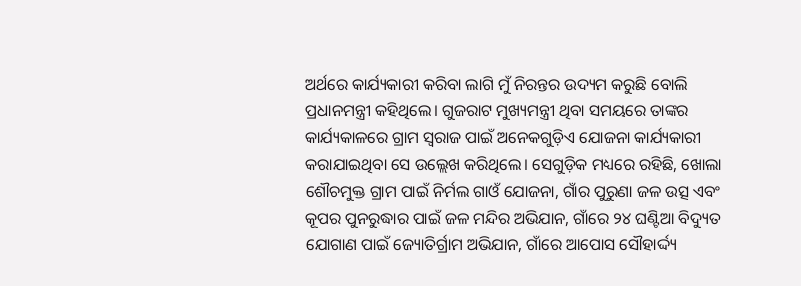ଅର୍ଥରେ କାର୍ଯ୍ୟକାରୀ କରିବା ଲାଗି ମୁଁ ନିରନ୍ତର ଉଦ୍ୟମ କରୁଛି ବୋଲି ପ୍ରଧାନମନ୍ତ୍ରୀ କହିଥିଲେ। ଗୁଜରାଟ ମୁଖ୍ୟମନ୍ତ୍ରୀ ଥିବା ସମୟରେ ତାଙ୍କର କାର୍ଯ୍ୟକାଳରେ ଗ୍ରାମ ସ୍ବରାଜ ପାଇଁ ଅନେକଗୁଡ଼ିଏ ଯୋଜନା କାର୍ଯ୍ୟକାରୀ କରାଯାଇଥିବା ସେ ଉଲ୍ଲେଖ କରିଥିଲେ। ସେଗୁଡ଼ିକ ମଧ୍ୟରେ ରହିଛି, ଖୋଲା ଶୌଚମୁକ୍ତ ଗ୍ରାମ ପାଇଁ ନିର୍ମଲ ଗାଓଁ ଯୋଜନା, ଗାଁର ପୁରୁଣା ଜଳ ଉତ୍ସ ଏବଂ କୂପର ପୁନରୁଦ୍ଧାର ପାଇଁ ଜଳ ମନ୍ଦିର ଅଭିଯାନ, ଗାଁରେ ୨୪ ଘଣ୍ଟିଆ ବିଦ୍ୟୁତ ଯୋଗାଣ ପାଇଁ ଜ୍ୟୋତିର୍ଗ୍ରାମ ଅଭିଯାନ, ଗାଁରେ ଆପୋସ ସୌହାର୍ଦ୍ଦ୍ୟ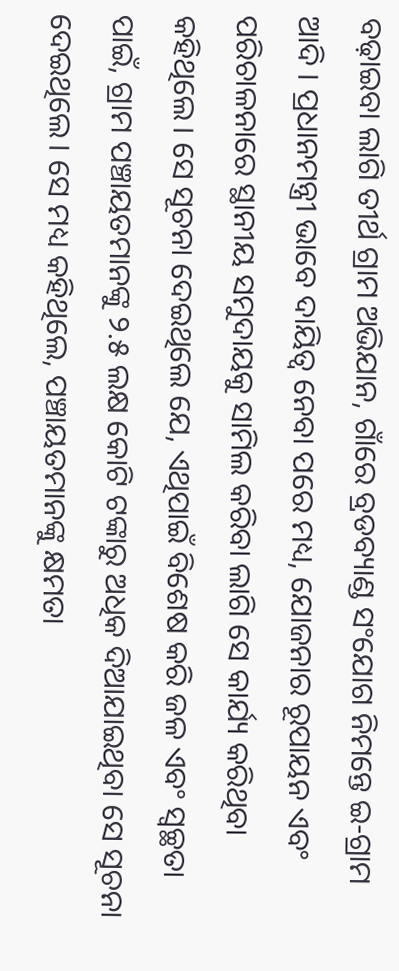ବଢ଼ାଇବା ଲାଗି ତୀର୍ଥ ଗ୍ରାମ ଅଭିଯାନ, ଗାଁରେ ବ୍ରଡବ୍ୟାଣ୍ଡ ସଂଯୋଗ ନିମନ୍ତେ ଇ-ଗ୍ରାମ ଆଦି । ପ୍ରଧାନମନ୍ତ୍ରୀ ଭାବେ ଦାୟିତ୍ବ ନେବା ପରେ ମଧ୍ୟ, ଯୋଜନାର ରୂପାୟନ ଏବଂ ପରିଚାଳନାରେ ସ୍ଥାନୀୟ ସମୁଦାୟକୁ ସାମିଲ କରିବା ଲାଗି ସେ କାର୍ଯ୍ୟ କରିଥିବା କହିଥିଲେ। ସେ ସୂଚନା ଦେଇଥିଲେ ଯେ, ଏଥିପାଇଁ ବିଶେଷ କରି ଜଳ ଏବଂ ସ୍ବଚ୍ଛତା ପାଇଁ, ଗ୍ରାମ ପଞ୍ଚାୟତମାନଙ୍କୁ ୨.୫ ଲକ୍ଷ କୋଟି ଟଙ୍କାରୁ ଅଧିକ ଦିଆଯାଇଥିବା ସେ ସୂଚନା ଦେଇଥିଲେ। ସେ ମଧ୍ୟ କହିଥିଲେ, ପଞ୍ଚାୟତମାନଙ୍କୁ କ୍ଷମତା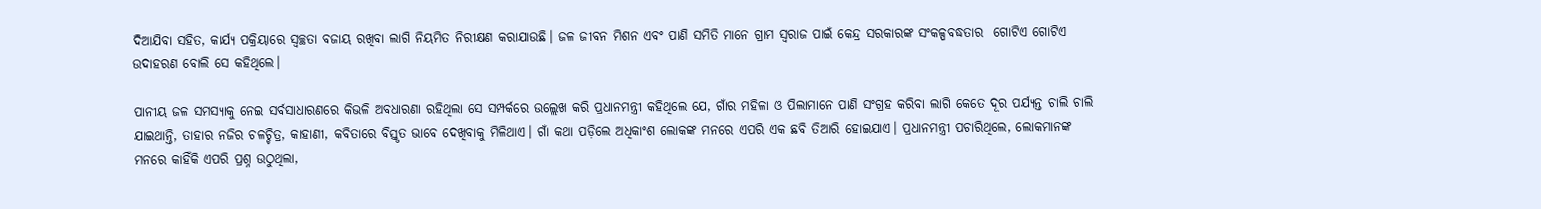ଦିଆଯିବା ସହିତ, କାର୍ଯ୍ୟ ପକ୍ରିୟାରେ ସ୍ବଚ୍ଛତା ବଜାୟ ରଖିବା ଲାଗି ନିୟମିତ ନିରୀକ୍ଷଣ କରାଯାଉଛି। ଜଳ ଜୀବନ ମିଶନ ଏବଂ ପାଣି ସମିତି ମାନେ ଗ୍ରାମ ସ୍ବରାଜ ପାଇଁ କେନ୍ଦ୍ର ସରକାରଙ୍କ ସଂକଳ୍ପବଦ୍ଧତାର  ଗୋଟିଏ ଗୋଟିଏ ଉଦାହରଣ ବୋଲି ସେ କହିଥିଲେ।

ପାନୀୟ ଜଳ ସମସ୍ୟାକୁ ନେଇ ସର୍ବସାଧାରଣରେ କିଭଳି ଅବଧାରଣା ରହିଥିଲା ସେ ସମ୍ପର୍କରେ ଉଲ୍ଲେଖ କରି ପ୍ରଧାନମନ୍ତ୍ରୀ କହିଥିଲେ ଯେ, ଗାଁର ମହିଳା ଓ ପିଲାମାନେ ପାଣି ସଂଗ୍ରହ କରିବା ଲାଗି କେତେ ଦୂର ପର୍ଯ୍ୟନ୍ତ ଚାଲି ଚାଲି ଯାଇଥାନ୍ତି, ତାହାର ନଜିର ଚଳଚ୍ଚିତ୍ର, କାହାଣୀ, କବିତାରେ ବିସ୍ତୃତ ଭାବେ ଦେଖିବାକୁ ମିଳିଥାଏ। ଗାଁ କଥା ପଡ଼ିଲେ ଅଧିକାଂଶ ଲୋକଙ୍କ ମନରେ ଏପରି ଏକ ଛବି ତିଆରି ହୋଇଯାଏ। ପ୍ରଧାନମନ୍ତ୍ରୀ ପଚାରିଥିଲେ, ଲୋକମାନଙ୍କ ମନରେ କାହିଁକି ଏପରି ପ୍ରଶ୍ନ ଉଠୁଥିଲା,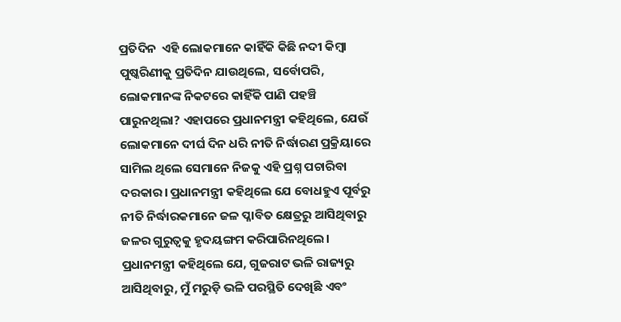ପ୍ରତିଦିନ  ଏହି ଲୋକମାନେ କାହିଁକି କିଛି ନଦୀ କିମ୍ବା ପୁଷ୍କରିଣୀକୁ ପ୍ରତିଦିନ ଯାଉଥିଲେ, ସର୍ବୋପରି, ଲୋକମାନଙ୍କ ନିକଟରେ କାହିଁକି ପାଣି ପହଞ୍ଚି ପାରୁନଥିଲା? ଏହାପରେ ପ୍ରଧାନମନ୍ତ୍ରୀ କହିଥିଲେ, ଯେଉଁ ଲୋକମାନେ ଦୀର୍ଘ ଦିନ ଧରି ନୀତି ନିର୍ଦ୍ଧାରଣ ପ୍ରକ୍ରିୟାରେ ସାମିଲ ଥିଲେ ସେମାନେ ନିଜକୁ ଏହି ପ୍ରଶ୍ନ ପଚାରିବା ଦରକାର। ପ୍ରଧାନମନ୍ତ୍ରୀ କହିଥିଲେ ଯେ ବୋଧହୁଏ ପୂର୍ବରୁ ନୀତି ନିର୍ଦ୍ଧାରକମାନେ ଜଳ ପ୍ଳାବିତ କ୍ଷେତ୍ରରୁ ଆସିଥିବାରୁ ଜଳର ଗୁରୁତ୍ବକୁ ହୃଦୟଙ୍ଗମ କରିପାରିନଥିଲେ। ପ୍ରଧାନମନ୍ତ୍ରୀ କହିଥିଲେ ଯେ, ଗୁଜରାଟ ଭଳି ରାଜ୍ୟରୁ ଆସିଥିବାରୁ, ମୁଁ ମରୁଡ଼ି ଭଳି ପରସ୍ଥିତି ଦେଖିଛି ଏବଂ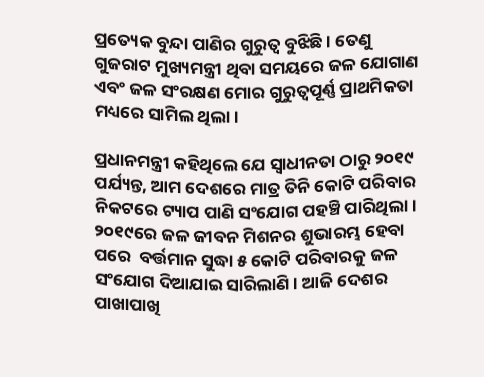ପ୍ରତ୍ୟେକ ବୁନ୍ଦା ପାଣିର ଗୁରୁତ୍ବ ବୁଝିଛି। ତେଣୁ ଗୁଜରାଟ ମୁଖ୍ୟମନ୍ତ୍ରୀ ଥିବା ସମୟରେ ଜଳ ଯୋଗାଣ ଏବଂ ଜଳ ସଂରକ୍ଷଣ ମୋର ଗୁରୁତ୍ବପୂର୍ଣ୍ଣ ପ୍ରାଥମିକତା ମଧ୍ୟରେ ସାମିଲ ଥିଲା।

ପ୍ରଧାନମନ୍ତ୍ରୀ କହିଥିଲେ ଯେ ସ୍ବାଧୀନତା ଠାରୁ ୨୦୧୯ ପର୍ଯ୍ୟନ୍ତ, ଆମ ଦେଶରେ ମାତ୍ର ତିନି କୋଟି ପରିବାର ନିକଟରେ ଟ୍ୟାପ ପାଣି ସଂଯୋଗ ପହଞ୍ଚି ପାରିଥିଲା। ୨୦୧୯ରେ ଜଳ ଜୀବନ ମିଶନର ଶୁଭାରମ୍ଭ ହେବା ପରେ  ବର୍ତ୍ତମାନ ସୁଦ୍ଧା ୫ କୋଟି ପରିବାରକୁ ଜଳ ସଂଯୋଗ ଦିଆଯାଇ ସାରିଲାଣି। ଆଜି ଦେଶର ପାଖାପାଖି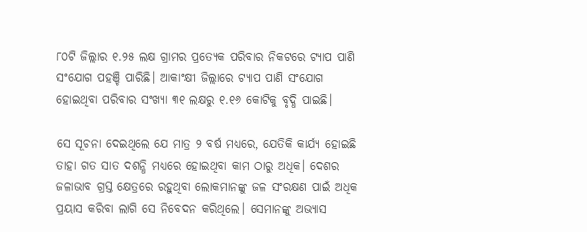୮୦ଟି ଜିଲ୍ଲାର ୧.୨୫ ଲକ୍ଷ ଗ୍ରାମର ପ୍ରତ୍ୟେକ ପରିବାର ନିକଟରେ ଟ୍ୟାପ ପାଣି ସଂଯୋଗ ପହଞ୍ଚି ପାରିଛି। ଆକାଂକ୍ଷୀ ଜିଲ୍ଲାରେ ଟ୍ୟାପ ପାଣି ସଂଯୋଗ ହୋଇଥିବା ପରିବାର ସଂଖ୍ୟା ୩୧ ଲକ୍ଷରୁ ୧.୧୬ କୋଟିକୁ ବୃଦ୍ଧି ପାଇଛି।

ସେ ସୂଚନା ଦେଇଥିଲେ ଯେ ମାତ୍ର ୨ ବର୍ଷ ମଧ୍ୟରେ, ଯେତିକି କାର୍ଯ୍ୟ ହୋଇଛି ତାହା ଗତ ସାତ ଦଶନ୍ଧି ମଧ୍ୟରେ ହୋଇଥିବା କାମ ଠାରୁ ଅଧିକ। ଦେଶର ଜଳାଭାବ ଗ୍ରସ୍ତ କ୍ଷେତ୍ରରେ ରହୁଥିବା ଲୋକମାନଙ୍କୁ ଜଳ ସଂରକ୍ଷଣ ପାଇଁ ଅଧିକ ପ୍ରୟାସ କରିବା ଲାଗି ସେ ନିବେଦନ କରିଥିଲେ। ସେମାନଙ୍କୁ ଅଭ୍ୟାସ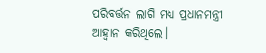ପରିବର୍ତ୍ତନ ଲାଗି ମଧ୍ୟ ପ୍ରଧାନମନ୍ତ୍ରୀ ଆହ୍ବାନ କରିଥିଲେ।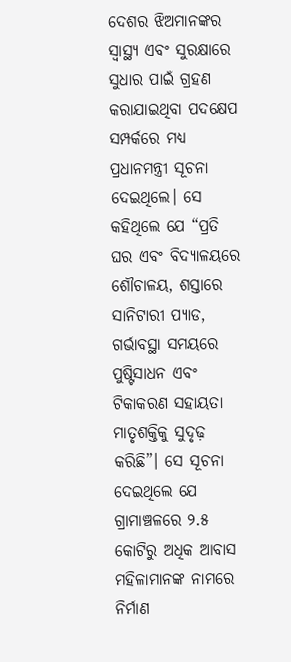ଦେଶର ଝିଅମାନଙ୍କର ସ୍ବାସ୍ଥ୍ୟ ଏବଂ ସୁରକ୍ଷାରେ ସୁଧାର ପାଇଁ ଗ୍ରହଣ କରାଯାଇଥିବା ପଦକ୍ଷେପ ସମ୍ପର୍କରେ ମଧ୍ୟ ପ୍ରଧାନମନ୍ତ୍ରୀ ସୂଚନା ଦେଇଥିଲେ। ସେ କହିଥିଲେ ଯେ “ପ୍ରତି ଘର ଏବଂ ବିଦ୍ୟାଳୟରେ ଶୌଚାଳୟ, ଶସ୍ତାରେ ସାନିଟାରୀ ପ୍ୟାଡ, ଗର୍ଭାବସ୍ଥା ସମୟରେ ପୁଷ୍ଟିସାଧନ ଏବଂ ଟିକାକରଣ ସହାୟତା ମାତୃଶକ୍ତିକୁ ସୁଦୃଢ଼ କରିଛି”। ସେ ସୂଚନା ଦେଇଥିଲେ ଯେ ଗ୍ରାମାଞ୍ଚଳରେ ୨.୫ କୋଟିରୁ ଅଧିକ ଆବାସ ମହିଳାମାନଙ୍କ ନାମରେ ନିର୍ମାଣ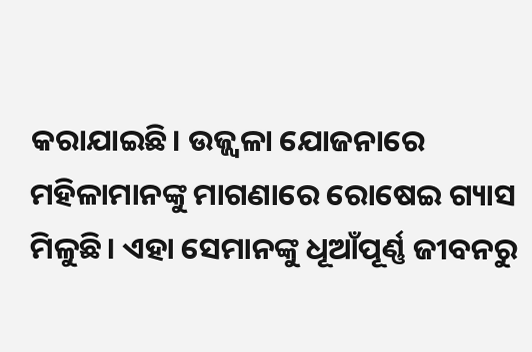କରାଯାଇଛି। ଉଜ୍ଜ୍ବଳା ଯୋଜନାରେ ମହିଳାମାନଙ୍କୁ ମାଗଣାରେ ରୋଷେଇ ଗ୍ୟାସ ମିଳୁଛି। ଏହା ସେମାନଙ୍କୁ ଧୂଆଁପୂର୍ଣ୍ଣ ଜୀବନରୁ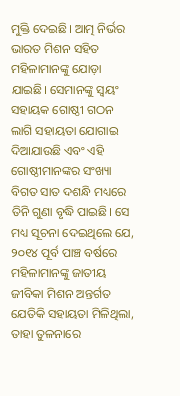ମୁକ୍ତି ଦେଇଛି। ଆତ୍ମ ନିର୍ଭର ଭାରତ ମିଶନ ସହିତ ମହିଳାମାନଙ୍କୁ ଯୋଡ଼ା ଯାଇଛି। ସେମାନଙ୍କୁ ସ୍ବୟଂ ସହାୟକ ଗୋଷ୍ଠୀ ଗଠନ ଲାଗି ସହାୟତା ଯୋଗାଇ ଦିଆଯାଉଛି ଏବଂ ଏହି ଗୋଷ୍ଠୀମାନଙ୍କର ସଂଖ୍ୟା ବିଗତ ସାତ ଦଶନ୍ଧି ମଧ୍ୟରେ ତିନି ଗୁଣା ବୃଦ୍ଧି ପାଇଛି। ସେ ମଧ୍ୟ ସୂଚନା ଦେଇଥିଲେ ଯେ, ୨୦୧୪ ପୂର୍ବ ପାଞ୍ଚ ବର୍ଷରେ ମହିଳାମାନଙ୍କୁ ଜାତୀୟ ଜୀବିକା ମିଶନ ଅନ୍ତର୍ଗତ ଯେତିକି ସହାୟତା ମିଳିଥିଲା, ତାହା ତୁଳନାରେ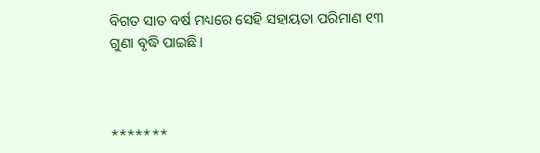ବିଗତ ସାତ ବର୍ଷ ମଧ୍ୟରେ ସେହି ସହାୟତା ପରିମାଣ ୧୩ ଗୁଣା ବୃଦ୍ଧି ପାଇଛି।



*******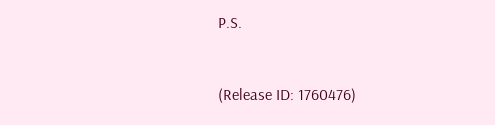P.S.



(Release ID: 1760476)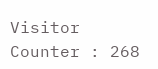Visitor Counter : 268